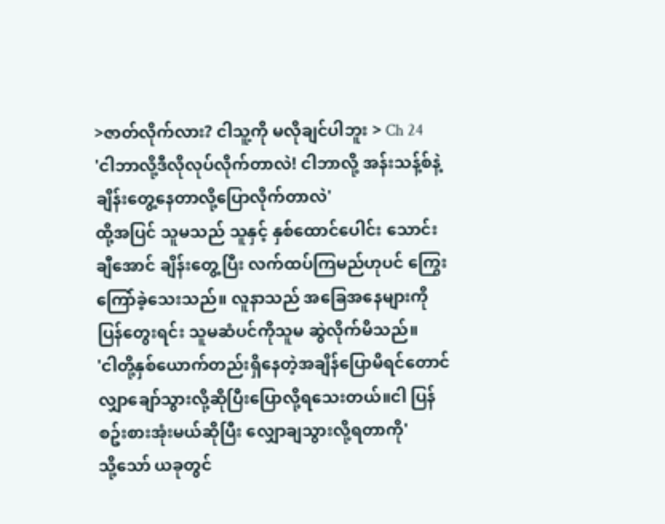>ဇာတ်လိုက်လား? ငါသူ့ကို မလိုချင်ပါဘူး > Ch 24
'ငါဘာလို့ဒီလိုလုပ်လိုက်တာလဲ! ငါဘာလို့ အန်းသန့်စ်နဲ့ချိန်းတွေ့နေတာလို့ပြောလိုက်တာလဲ'
ထို့အပြင် သူမသည် သူနှင့် နှစ်ထောင်ပေါင်း သောင်းချီအောင် ချိန်းတွေ့ပြီး လက်ထပ်ကြမည်ဟုပင် ကြွေးကြော်ခဲ့သေးသည်။ လူနာသည် အခြေအနေများကို ပြန်တွေးရင်း သူမဆံပင်ကိုသူမ ဆွဲလိုက်မိသည်။
'ငါတို့နှစ်ယောက်တည်းရှိနေတဲ့အချိန်ပြောမိရင်တောင် လျှာချော်သွားလို့ဆိုပြီးပြောလို့ရသေးတယ်။ငါ ပြန်စဥ်းစားအုံးမယ်ဆိုပြီး လျှောချသွားလို့ရတာကို'
သို့သော် ယခုတွင်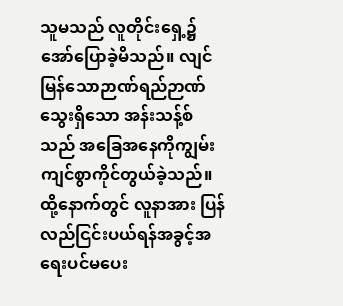သူမသည် လူတိုင်းရှေ့၌ အော်ပြောခဲ့မိသည်။ လျင်မြန်သောဉာဏ်ရည်ဉာဏ်သွေးရှိသော အန်းသန့်စ်သည် အခြေအနေကိုကျွမ်းကျင်စွာကိုင်တွယ်ခဲ့သည်။ ထို့နောက်တွင် လူနာအား ပြန်လည်ငြင်းပယ်ရန်အခွင့်အရေးပင်မပေး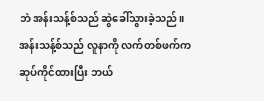ဘဲ အန်းသန့်စ်သည် ဆွဲခေါ်သွားခဲ့သည်။
အန်းသန့်စ်သည် လူနာကို လက်တစ်ဖက်က ဆုပ်ကိုင်ထားပြီး ဘယ်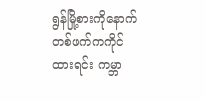ရွန်မြို့စားကိုနောက်တစ်ဖက်ကကိုင်ထားရင်း ကမ္ဘာ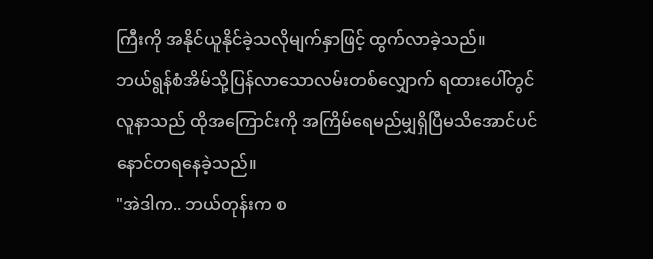ကြီးကို အနိုင်ယူနိုင်ခဲ့သလိုမျက်နှာဖြင့် ထွက်လာခဲ့သည်။
ဘယ်ရွန်စံအိမ်သို့ပြန်လာသောလမ်းတစ်လျှောက် ရထားပေါ်တွင် လူနာသည် ထိုအကြောင်းကို အကြိမ်ရေမည်မျှရှိပြီမသိအောင်ပင် နောင်တရနေခဲ့သည်။
"အဲဒါက.. ဘယ်တုန်းက စ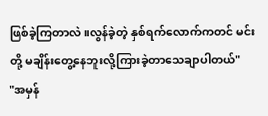ဖြစ်ခဲ့ကြတာလဲ။လွန်ခဲ့တဲ့ နှစ်ရက်လောက်ကတင် မင်းတို့ မချိန်းတွေ့နေဘူးလို့ကြားခဲ့တာသေချာပါတယ်"
"အမှန်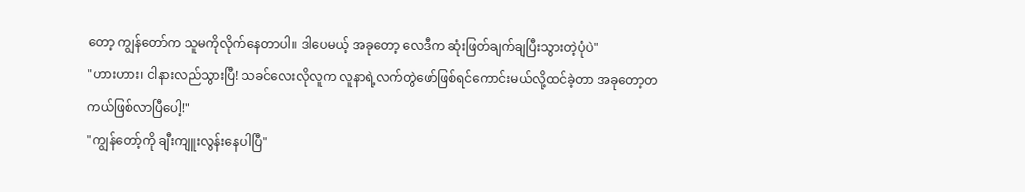တော့ ကျွန်တော်က သူမကိုလိုက်နေတာပါ။ ဒါပေမယ့် အခုတော့ လေဒီက ဆုံးဖြတ်ချက်ချပြီးသွားတဲ့ပုံပဲ"
"ဟားဟား၊ ငါနားလည်သွားပြီ! သခင်လေးလိုလူက လူနာရဲ့လက်တွဲဖော်ဖြစ်ရင်ကောင်းမယ်လို့ထင်ခဲ့တာ အခုတော့တကယ်ဖြစ်လာပြီပေါ့!"
"ကျွန်တော့်ကို ချီးကျူးလွန်းနေပါပြီ"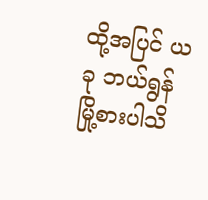ထို့အပြင် ယခု ဘယ်ရွန်မြို့စားပါသိ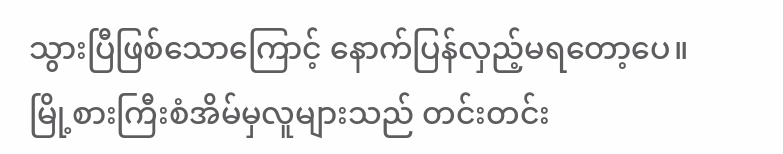သွားပြီဖြစ်သောကြောင့် နောက်ပြန်လှည့်မရတော့ပေ။ မြို့စားကြီးစံအိမ်မှလူများသည် တင်းတင်း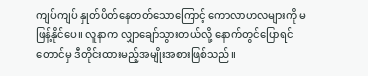ကျပ်ကျပ် နှုတ်ပိတ်နေတတ်သောကြောင့် ကောလာဟလများကို မဖြန့်နိုင်ပေ။ လူနာက လျှာချော်သွားတယ်လို့ နောက်တွင်ပြောရင်တောင်မှ ဒီတိုင်းထားမည့်အမျိုးအစားဖြစ်သည်။